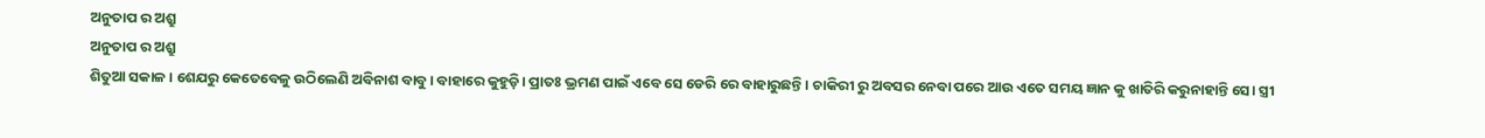ଅନୁତାପ ର ଅଶ୍ରୁ
ଅନୁତାପ ର ଅଶ୍ରୁ
ଶିତୁଆ ସକାଳ। ଶେଯରୁ କେତେବେଳୁ ଉଠିଲେଣି ଅବିନାଶ ବାବୁ। ବାହାରେ କୁହୁଡ଼ି। ପ୍ରାତଃ ଭ୍ରମଣ ପାଇଁ ଏବେ ସେ ଡେରି ରେ ବାହାରୁଛନ୍ତି। ଚାକିରୀ ରୁ ଅବସର ନେବା ପରେ ଆଉ ଏତେ ସମୟ ଜ୍ଞାନ କୁ ଖାତିରି କରୁନାହାନ୍ତି ସେ। ସ୍ତ୍ରୀ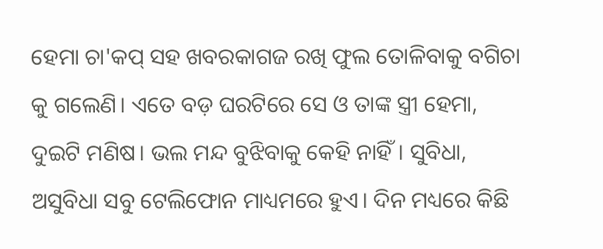ହେମା ଚା'କପ୍ ସହ ଖବରକାଗଜ ରଖି ଫୁଲ ତୋଳିବାକୁ ବଗିଚା କୁ ଗଲେଣି। ଏତେ ବଡ଼ ଘରଟିରେ ସେ ଓ ତାଙ୍କ ସ୍ତ୍ରୀ ହେମା, ଦୁଇଟି ମଣିଷ। ଭଲ ମନ୍ଦ ବୁଝିବାକୁ କେହି ନାହିଁ। ସୁବିଧା, ଅସୁବିଧା ସବୁ ଟେଲିଫୋନ ମାଧ୍ୟମରେ ହୁଏ। ଦିନ ମଧ୍ୟରେ କିଛି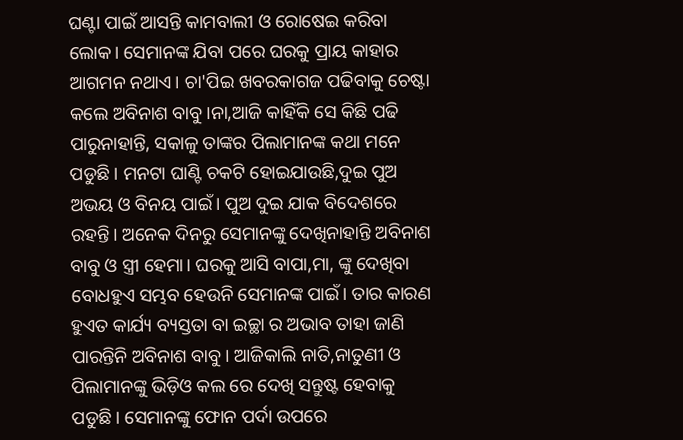ଘଣ୍ଟା ପାଇଁ ଆସନ୍ତି କାମବାଲୀ ଓ ରୋଷେଇ କରିବା ଲୋକ। ସେମାନଙ୍କ ଯିବା ପରେ ଘରକୁ ପ୍ରାୟ କାହାର ଆଗମନ ନଥାଏ। ଚା'ପିଇ ଖବରକାଗଜ ପଢିବାକୁ ଚେଷ୍ଟା କଲେ ଅବିନାଶ ବାବୁ।ନା,ଆଜି କାହିଁକି ସେ କିଛି ପଢି ପାରୁନାହାନ୍ତି, ସକାଳୁ ତାଙ୍କର ପିଲାମାନଙ୍କ କଥା ମନେ ପଡୁଛି। ମନଟା ଘାଣ୍ଟି ଚକଟି ହୋଇଯାଉଛି,ଦୁଇ ପୁଅ ଅଭୟ ଓ ବିନୟ ପାଇଁ। ପୁଅ ଦୁଇ ଯାକ ବିଦେଶରେ ରହନ୍ତି। ଅନେକ ଦିନରୁ ସେମାନଙ୍କୁ ଦେଖିନାହାନ୍ତି ଅବିନାଶ ବାବୁ ଓ ସ୍ତ୍ରୀ ହେମା। ଘରକୁ ଆସି ବାପା,ମା, ଙ୍କୁ ଦେଖିବା ବୋଧହୁଏ ସମ୍ଭବ ହେଉନି ସେମାନଙ୍କ ପାଇଁ। ତାର କାରଣ ହୁଏତ କାର୍ଯ୍ୟ ବ୍ୟସ୍ତତା ବା ଇଚ୍ଛା ର ଅଭାବ ତାହା ଜାଣି ପାରନ୍ତିନି ଅବିନାଶ ବାବୁ। ଆଜିକାଲି ନାତି,ନାତୁଣୀ ଓ ପିଲାମାନଙ୍କୁ ଭିଡ଼ିଓ କଲ ରେ ଦେଖି ସନ୍ତୁଷ୍ଟ ହେବାକୁ ପଡୁଛି। ସେମାନଙ୍କୁ ଫୋନ ପର୍ଦା ଉପରେ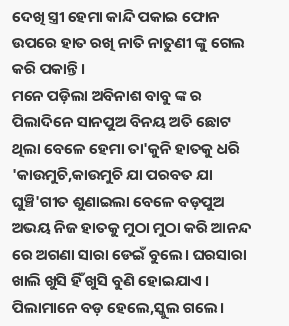ଦେଖି ସ୍ତ୍ରୀ ହେମା କାନ୍ଦି ପକାଇ ଫୋନ ଉପରେ ହାତ ରଖି ନାତି ନାତୁଣୀ ଙ୍କୁ ଗେଲ କରି ପକାନ୍ତି।
ମନେ ପଡ଼ିଲା ଅବିନାଶ ବାବୁ ଙ୍କ ର ପିଲାଦିନେ ସାନପୁଅ ବିନୟ ଅତି ଛୋଟ ଥିଲା ବେଳେ ହେମା ତା'କୁନି ହାତକୁ ଧରି 'କାଉମୁଚି,କାଉମୁଚି ଯା ପରବତ ଯା ଘୁଞ୍ଚି'ଗୀତ ଶୁଣାଇଲା ବେଳେ ବଡ଼ପୁଅ ଅଭୟ ନିଜ ହାତକୁ ମୁଠା ମୁଠା କରି ଆନନ୍ଦ ରେ ଅଗଣା ସାରା ଡେଇଁ ବୁଲେ। ଘରସାରା ଖାଲି ଖୁସି ହିଁ ଖୁସି ବୁଣି ହୋଇଯାଏ । ପିଲାମାନେ ବଡ଼ ହେଲେ,ସ୍କୁଲ ଗଲେ।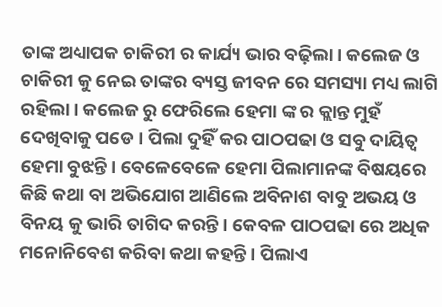ତାଙ୍କ ଅଧ୍ୟାପକ ଚାକିରୀ ର କାର୍ଯ୍ୟ ଭାର ବଢ଼ିଲା। କଲେଜ ଓ ଚାକିରୀ କୁ ନେଇ ତାଙ୍କର ବ୍ୟସ୍ତ ଜୀବନ ରେ ସମସ୍ୟା ମଧ୍ୟ ଲାଗି ରହିଲା। କଲେଜ ରୁ ଫେରିଲେ ହେମା ଙ୍କ ର କ୍ଲାନ୍ତ ମୁହଁ ଦେଖିବାକୁ ପଡେ । ପିଲା ଦୁହିଁ କର ପାଠପଢା ଓ ସବୁ ଦାୟିତ୍ୱ ହେମା ବୁଝନ୍ତି। ବେଳେବେଳେ ହେମା ପିଲାମାନଙ୍କ ବିଷୟରେ କିଛି କଥା ବା ଅଭିଯୋଗ ଆଣିଲେ ଅବିନାଶ ବାବୁ ଅଭୟ ଓ ବିନୟ କୁ ଭାରି ତାଗିଦ କରନ୍ତି। କେବଳ ପାଠପଢା ରେ ଅଧିକ ମନୋନିବେଶ କରିବା କଥା କହନ୍ତି। ପିଲାଏ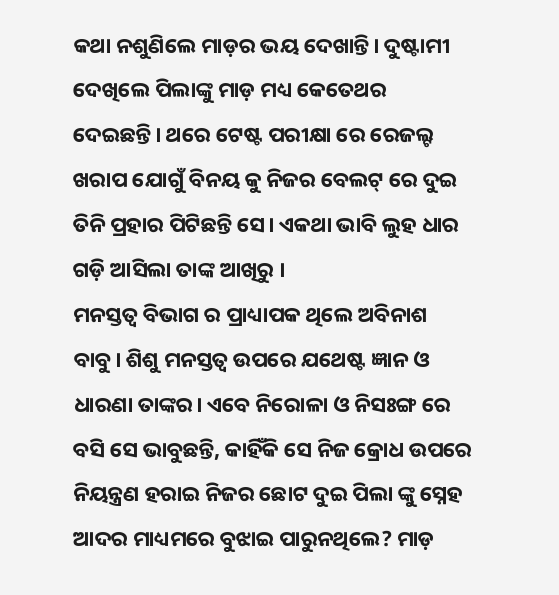କଥା ନଶୁଣିଲେ ମାଡ଼ର ଭୟ ଦେଖାନ୍ତି। ଦୁଷ୍ଟାମୀ ଦେଖିଲେ ପିଲାଙ୍କୁ ମାଡ଼ ମଧ୍ୟ କେତେଥର ଦେଇଛନ୍ତି। ଥରେ ଟେଷ୍ଟ ପରୀକ୍ଷା ରେ ରେଜଲ୍ଟ ଖରାପ ଯୋଗୁଁ ବିନୟ କୁ ନିଜର ବେଲଟ୍ ରେ ଦୁଇ ତିନି ପ୍ରହାର ପିଟିଛନ୍ତି ସେ। ଏକଥା ଭାବି ଲୁହ ଧାର ଗଡ଼ି ଆସିଲା ତାଙ୍କ ଆଖିରୁ ।
ମନସ୍ତତ୍ବ ବିଭାଗ ର ପ୍ରାଧ୍ୟାପକ ଥିଲେ ଅବିନାଶ ବାବୁ। ଶିଶୁ ମନସ୍ତତ୍ବ ଉପରେ ଯଥେଷ୍ଟ ଜ୍ଞାନ ଓ ଧାରଣା ତାଙ୍କର। ଏବେ ନିରୋଳା ଓ ନିସଃଙ୍ଗ ରେ ବସି ସେ ଭାବୁଛନ୍ତି, କାହିଁକି ସେ ନିଜ କ୍ରୋଧ ଉପରେ ନିୟନ୍ତ୍ରଣ ହରାଇ ନିଜର ଛୋଟ ଦୁଇ ପିଲା ଙ୍କୁ ସ୍ନେହ ଆଦର ମାଧ୍ୟମରେ ବୁଝାଇ ପାରୁନଥିଲେ? ମାଡ଼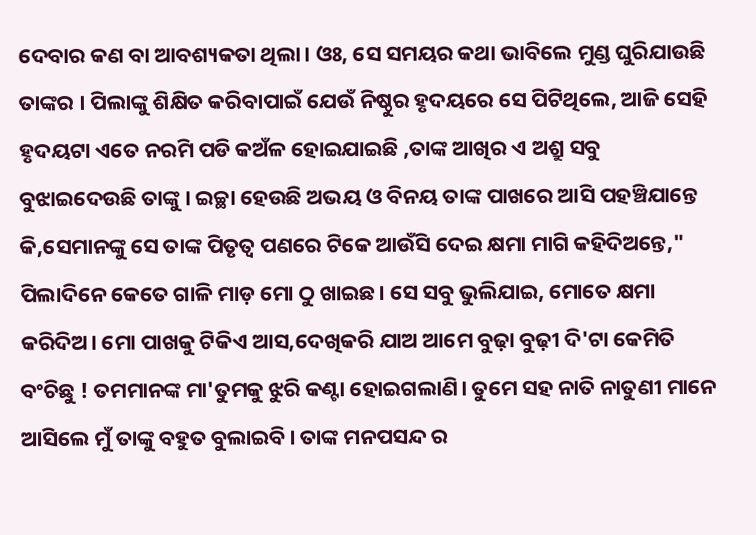ଦେବାର କଣ ବା ଆବଶ୍ୟକତା ଥିଲା। ଓଃ, ସେ ସମୟର କଥା ଭାବିଲେ ମୁଣ୍ଡ ଘୁରିଯାଉଛି ତାଙ୍କର । ପିଲାଙ୍କୁ ଶିକ୍ଷିତ କରିବାପାଇଁ ଯେଉଁ ନିଷ୍ଠୁର ହୃଦୟରେ ସେ ପିଟିଥିଲେ, ଆଜି ସେହି ହୃଦୟଟା ଏତେ ନରମି ପଡି କଅଁଳ ହୋଇଯାଇଛି ,ତାଙ୍କ ଆଖିର ଏ ଅଶ୍ରୁ ସବୁ ବୁଝାଇଦେଉଛି ତାଙ୍କୁ । ଇଚ୍ଛା ହେଉଛି ଅଭୟ ଓ ବିନୟ ତାଙ୍କ ପାଖରେ ଆସି ପହଞ୍ଚିଯାନ୍ତେ କି,ସେମାନଙ୍କୁ ସେ ତାଙ୍କ ପିତୃତ୍ବ ପଣରେ ଟିକେ ଆଉଁସି ଦେଇ କ୍ଷମା ମାଗି କହିଦିଅନ୍ତେ," ପିଲାଦିନେ କେତେ ଗାଳି ମାଡ଼ ମୋ ଠୁ ଖାଇଛ। ସେ ସବୁ ଭୁଲିଯାଇ, ମୋତେ କ୍ଷମା କରିଦିଅ। ମୋ ପାଖକୁ ଟିକିଏ ଆସ,ଦେଖିକରି ଯାଅ ଆମେ ବୁଢ଼ା ବୁଢ଼ୀ ଦି'ଟା କେମିତି ବଂଚିଛୁ ! ତମମାନଙ୍କ ମା'ତୁମକୁ ଝୁରି କଣ୍ଟା ହୋଇଗଲାଣି। ତୁମେ ସହ ନାତି ନାତୁଣୀ ମାନେ ଆସିଲେ ମୁଁ ତାଙ୍କୁ ବହୁତ ବୁଲାଇବି। ତାଙ୍କ ମନପସନ୍ଦ ର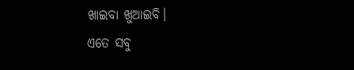ଖାଇବା ଖୁଆଇବି।
ଏତେ ସବୁ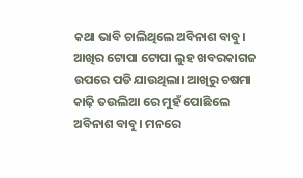କଥା ଭାବି ଚାଲିଥିଲେ ଅବିନାଶ ବାବୁ। ଆଖିର ଟୋପା ଟୋପା ଲୁହ ଖବରକାଗଜ ଉପରେ ପଡି ଯାଉଥିଲା। ଆଖିରୁ ଚଷମା କାଢ଼ି ତଉଲିଆ ରେ ମୁହଁ ପୋଛିଲେ ଅବିନାଶ ବାବୁ। ମନରେ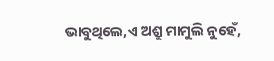ଭାବୁଥିଲେ,ଏ ଅଶ୍ରୁ ମାମୁଲି ନୁହେଁ,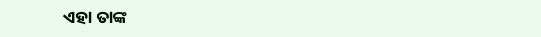ଏହା ତାଙ୍କ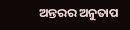ଅନ୍ତରର ଅନୁତାପ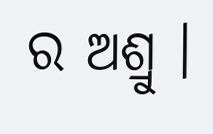ର ଅଶ୍ରୁ ।